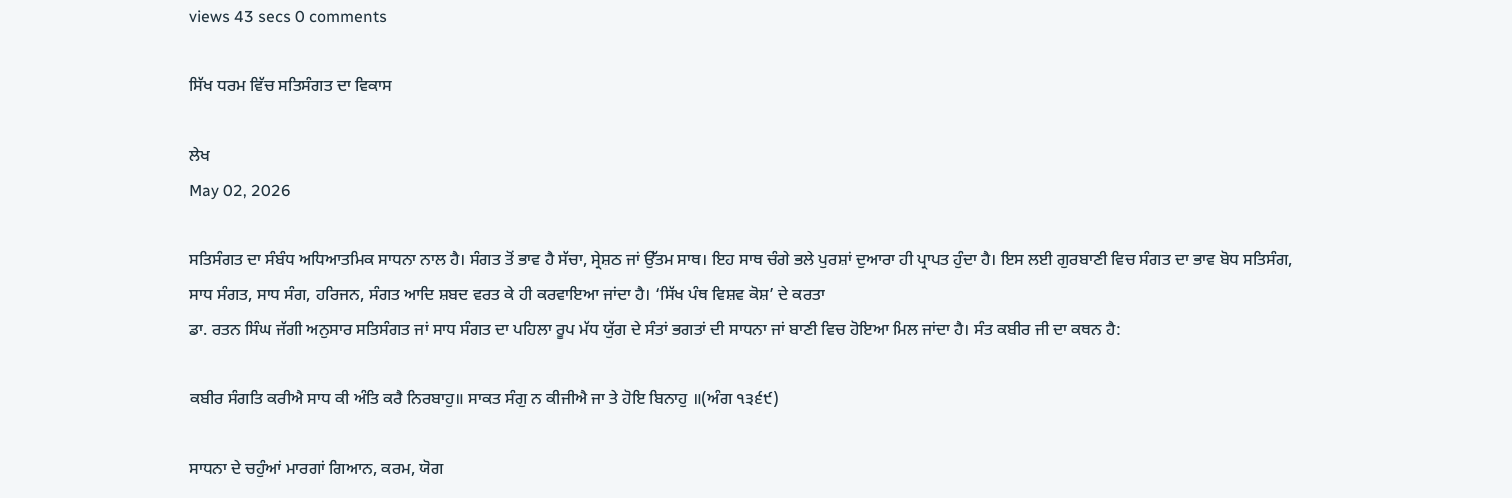views 43 secs 0 comments

ਸਿੱਖ ਧਰਮ ਵਿੱਚ ਸਤਿਸੰਗਤ ਦਾ ਵਿਕਾਸ

ਲੇਖ
May 02, 2026

ਸਤਿਸੰਗਤ ਦਾ ਸੰਬੰਧ ਅਧਿਆਤਮਿਕ ਸਾਧਨਾ ਨਾਲ ਹੈ। ਸੰਗਤ ਤੋਂ ਭਾਵ ਹੈ ਸੱਚਾ, ਸ੍ਰੇਸ਼ਠ ਜਾਂ ਉੱਤਮ ਸਾਥ। ਇਹ ਸਾਥ ਚੰਗੇ ਭਲੇ ਪੁਰਸ਼ਾਂ ਦੁਆਰਾ ਹੀ ਪ੍ਰਾਪਤ ਹੁੰਦਾ ਹੈ। ਇਸ ਲਈ ਗੁਰਬਾਣੀ ਵਿਚ ਸੰਗਤ ਦਾ ਭਾਵ ਬੋਧ ਸਤਿਸੰਗ, ਸਾਧ ਸੰਗਤ, ਸਾਧ ਸੰਗ, ਹਰਿਜਨ, ਸੰਗਤ ਆਦਿ ਸ਼ਬਦ ਵਰਤ ਕੇ ਹੀ ਕਰਵਾਇਆ ਜਾਂਦਾ ਹੈ। ‘ਸਿੱਖ ਪੰਥ ਵਿਸ਼ਵ ਕੋਸ਼’ ਦੇ ਕਰਤਾ
ਡਾ. ਰਤਨ ਸਿੰਘ ਜੱਗੀ ਅਨੁਸਾਰ ਸਤਿਸੰਗਤ ਜਾਂ ਸਾਧ ਸੰਗਤ ਦਾ ਪਹਿਲਾ ਰੂਪ ਮੱਧ ਯੁੱਗ ਦੇ ਸੰਤਾਂ ਭਗਤਾਂ ਦੀ ਸਾਧਨਾ ਜਾਂ ਬਾਣੀ ਵਿਚ ਹੋਇਆ ਮਿਲ ਜਾਂਦਾ ਹੈ। ਸੰਤ ਕਬੀਰ ਜੀ ਦਾ ਕਥਨ ਹੈ:

ਕਬੀਰ ਸੰਗਤਿ ਕਰੀਐ ਸਾਧ ਕੀ ਅੰਤਿ ਕਰੈ ਨਿਰਬਾਹੁ॥ ਸਾਕਤ ਸੰਗੁ ਨ ਕੀਜੀਐ ਜਾ ਤੇ ਹੋਇ ਬਿਨਾਹੁ ॥(ਅੰਗ ੧੩੬੯)

ਸਾਧਨਾ ਦੇ ਚਹੁੰਆਂ ਮਾਰਗਾਂ ਗਿਆਨ, ਕਰਮ, ਯੋਗ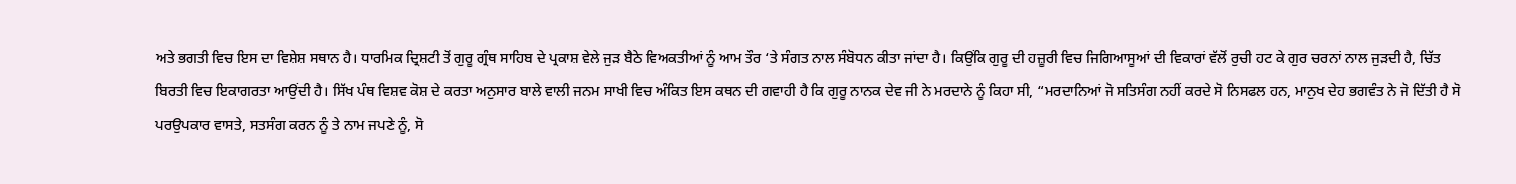ਅਤੇ ਭਗਤੀ ਵਿਚ ਇਸ ਦਾ ਵਿਸ਼ੇਸ਼ ਸਥਾਨ ਹੈ। ਧਾਰਮਿਕ ਦ੍ਰਿਸ਼ਟੀ ਤੋਂ ਗੁਰੂ ਗ੍ਰੰਥ ਸਾਹਿਬ ਦੇ ਪ੍ਰਕਾਸ਼ ਵੇਲੇ ਜੁੜ ਬੈਠੇ ਵਿਅਕਤੀਆਂ ਨੂੰ ਆਮ ਤੌਰ ‘ਤੇ ਸੰਗਤ ਨਾਲ ਸੰਬੋਧਨ ਕੀਤਾ ਜਾਂਦਾ ਹੈ। ਕਿਉਂਕਿ ਗੁਰੂ ਦੀ ਹਜ਼ੂਰੀ ਵਿਚ ਜਿਗਿਆਸੂਆਂ ਦੀ ਵਿਕਾਰਾਂ ਵੱਲੋਂ ਰੁਚੀ ਹਟ ਕੇ ਗੁਰ ਚਰਨਾਂ ਨਾਲ ਜੁੜਦੀ ਹੈ, ਚਿੱਤ ਬਿਰਤੀ ਵਿਚ ਇਕਾਗਰਤਾ ਆਉਂਦੀ ਹੈ। ਸਿੱਖ ਪੰਥ ਵਿਸ਼ਵ ਕੋਸ਼ ਦੇ ਕਰਤਾ ਅਨੁਸਾਰ ਬਾਲੇ ਵਾਲੀ ਜਨਮ ਸਾਖੀ ਵਿਚ ਅੰਕਿਤ ਇਸ ਕਥਨ ਦੀ ਗਵਾਹੀ ਹੈ ਕਿ ਗੁਰੂ ਨਾਨਕ ਦੇਵ ਜੀ ਨੇ ਮਰਦਾਨੇ ਨੂੰ ਕਿਹਾ ਸੀ, “ਮਰਦਾਨਿਆਂ ਜੋ ਸਤਿਸੰਗ ਨਹੀਂ ਕਰਦੇ ਸੋ ਨਿਸਫਲ ਹਨ, ਮਾਨੁਖ ਦੇਹ ਭਗਵੰਤ ਨੇ ਜੋ ਦਿੱਤੀ ਹੈ ਸੋ ਪਰਉਪਕਾਰ ਵਾਸਤੇ, ਸਤਸੰਗ ਕਰਨ ਨੂੰ ਤੇ ਨਾਮ ਜਪਣੇ ਨੂੰ, ਸੋ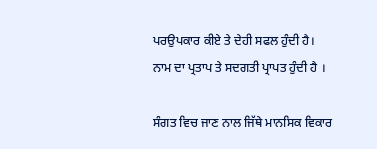ਪਰਉਪਕਾਰ ਕੀਏ ਤੇ ਦੇਹੀ ਸਫਲ ਹੁੰਦੀ ਹੈ। ਨਾਮ ਦਾ ਪ੍ਰਤਾਪ ਤੇ ਸਦਗਤੀ ਪ੍ਰਾਪਤ ਹੁੰਦੀ ਹੈ ।

ਸੰਗਤ ਵਿਚ ਜਾਣ ਨਾਲ ਜਿੱਥੇ ਮਾਨਸਿਕ ਵਿਕਾਰ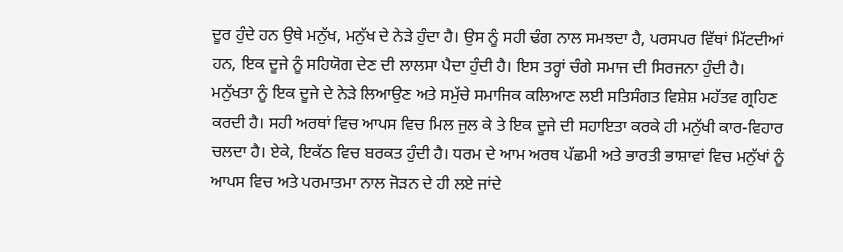ਦੂਰ ਹੁੰਦੇ ਹਨ ਉਥੇ ਮਨੁੱਖ, ਮਨੁੱਖ ਦੇ ਨੇੜੇ ਹੁੰਦਾ ਹੈ। ਉਸ ਨੂੰ ਸਹੀ ਢੰਗ ਨਾਲ ਸਮਝਦਾ ਹੈ, ਪਰਸਪਰ ਵਿੱਥਾਂ ਮਿੱਟਦੀਆਂ ਹਨ, ਇਕ ਦੂਜੇ ਨੂੰ ਸਹਿਯੋਗ ਦੇਣ ਦੀ ਲਾਲਸਾ ਪੈਦਾ ਹੁੰਦੀ ਹੈ। ਇਸ ਤਰ੍ਹਾਂ ਚੰਗੇ ਸਮਾਜ ਦੀ ਸਿਰਜਨਾ ਹੁੰਦੀ ਹੈ। ਮਨੁੱਖਤਾ ਨੂੰ ਇਕ ਦੂਜੇ ਦੇ ਨੇੜੇ ਲਿਆਉਣ ਅਤੇ ਸਮੁੱਚੇ ਸਮਾਜਿਕ ਕਲਿਆਣ ਲਈ ਸਤਿਸੰਗਤ ਵਿਸ਼ੇਸ਼ ਮਹੱਤਵ ਗ੍ਰਹਿਣ ਕਰਦੀ ਹੈ। ਸਹੀ ਅਰਥਾਂ ਵਿਚ ਆਪਸ ਵਿਚ ਮਿਲ ਜੁਲ ਕੇ ਤੇ ਇਕ ਦੂਜੇ ਦੀ ਸਹਾਇਤਾ ਕਰਕੇ ਹੀ ਮਨੁੱਖੀ ਕਾਰ-ਵਿਹਾਰ ਚਲਦਾ ਹੈ। ਏਕੇ, ਇਕੱਠ ਵਿਚ ਬਰਕਤ ਹੁੰਦੀ ਹੈ। ਧਰਮ ਦੇ ਆਮ ਅਰਥ ਪੱਛਮੀ ਅਤੇ ਭਾਰਤੀ ਭਾਸ਼ਾਵਾਂ ਵਿਚ ਮਨੁੱਖਾਂ ਨੂੰ ਆਪਸ ਵਿਚ ਅਤੇ ਪਰਮਾਤਮਾ ਨਾਲ ਜੋੜਨ ਦੇ ਹੀ ਲਏ ਜਾਂਦੇ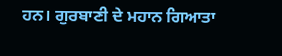ਹਨ। ਗੁਰਬਾਣੀ ਦੇ ਮਹਾਨ ਗਿਆਤਾ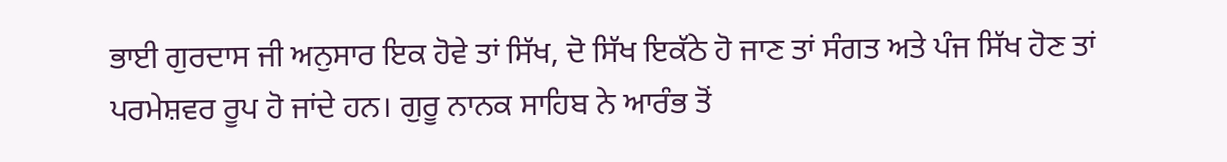ਭਾਈ ਗੁਰਦਾਸ ਜੀ ਅਨੁਸਾਰ ਇਕ ਹੋਵੇ ਤਾਂ ਸਿੱਖ, ਦੋ ਸਿੱਖ ਇਕੱਠੇ ਹੋ ਜਾਣ ਤਾਂ ਸੰਗਤ ਅਤੇ ਪੰਜ ਸਿੱਖ ਹੋਣ ਤਾਂ ਪਰਮੇਸ਼ਵਰ ਰੂਪ ਹੋ ਜਾਂਦੇ ਹਨ। ਗੁਰੂ ਨਾਨਕ ਸਾਹਿਬ ਨੇ ਆਰੰਭ ਤੋਂ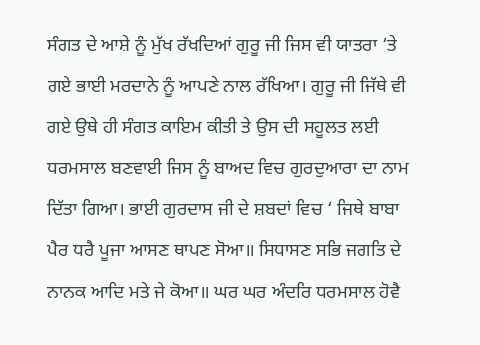ਸੰਗਤ ਦੇ ਆਸ਼ੇ ਨੂੰ ਮੁੱਖ ਰੱਖਦਿਆਂ ਗੁਰੂ ਜੀ ਜਿਸ ਵੀ ਯਾਤਰਾ ‘ਤੇ ਗਏ ਭਾਈ ਮਰਦਾਨੇ ਨੂੰ ਆਪਣੇ ਨਾਲ ਰੱਖਿਆ। ਗੁਰੂ ਜੀ ਜਿੱਥੇ ਵੀ ਗਏ ਉਥੇ ਹੀ ਸੰਗਤ ਕਾਇਮ ਕੀਤੀ ਤੇ ਉਸ ਦੀ ਸਹੂਲਤ ਲਈ ਧਰਮਸਾਲ ਬਣਵਾਈ ਜਿਸ ਨੂੰ ਬਾਅਦ ਵਿਚ ਗੁਰਦੁਆਰਾ ਦਾ ਨਾਮ ਦਿੱਤਾ ਗਿਆ। ਭਾਈ ਗੁਰਦਾਸ ਜੀ ਦੇ ਸ਼ਬਦਾਂ ਵਿਚ ‘ ਜਿਥੇ ਬਾਬਾ ਪੈਰ ਧਰੈ ਪੂਜਾ ਆਸਣ ਥਾਪਣ ਸੋਆ॥ ਸਿਧਾਸਣ ਸਭਿ ਜਗਤਿ ਦੇ ਨਾਨਕ ਆਦਿ ਮਤੇ ਜੇ ਕੋਆ॥ ਘਰ ਘਰ ਅੰਦਰਿ ਧਰਮਸਾਲ ਹੋਵੈ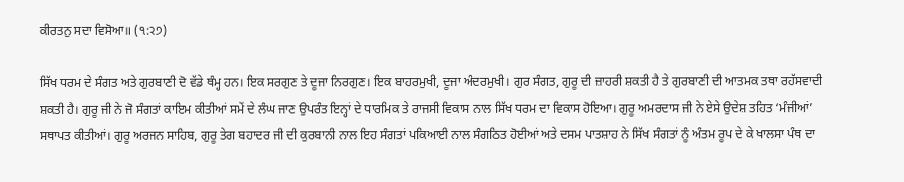ਕੀਰਤਨੁ ਸਦਾ ਵਿਸੋਆ॥ (੧:੨੭)

ਸਿੱਖ ਧਰਮ ਦੇ ਸੰਗਤ ਅਤੇ ਗੁਰਬਾਣੀ ਦੋ ਵੱਡੇ ਥੰਮ੍ਹ ਹਨ। ਇਕ ਸਰਗੁਣ ਤੇ ਦੂਜਾ ਨਿਰਗੁਣ। ਇਕ ਬਾਹਰਮੁਖੀ, ਦੂਜਾ ਅੰਦਰਮੁਖੀ। ਗੁਰ ਸੰਗਤ, ਗੁਰੂ ਦੀ ਜ਼ਾਹਰੀ ਸ਼ਕਤੀ ਹੈ ਤੇ ਗੁਰਬਾਣੀ ਦੀ ਆਤਮਕ ਤਥਾ ਰਹੱਸਵਾਦੀ ਸ਼ਕਤੀ ਹੈ। ਗੁਰੂ ਜੀ ਨੇ ਜੋ ਸੰਗਤਾਂ ਕਾਇਮ ਕੀਤੀਆਂ ਸਮੇਂ ਦੇ ਲੰਘ ਜਾਣ ਉਪਰੰਤ ਇਨ੍ਹਾਂ ਦੇ ਧਾਰਮਿਕ ਤੇ ਰਾਜਸੀ ਵਿਕਾਸ ਨਾਲ ਸਿੱਖ ਧਰਮ ਦਾ ਵਿਕਾਸ ਹੋਇਆ। ਗੁਰੂ ਅਮਰਦਾਸ ਜੀ ਨੇ ਏਸੇ ਉਦੇਸ਼ ਤਹਿਤ ‘ਮੰਜੀਆਂ’ ਸਥਾਪਤ ਕੀਤੀਆਂ। ਗੁਰੂ ਅਰਜਨ ਸਾਹਿਬ, ਗੁਰੂ ਤੇਗ ਬਹਾਦਰ ਜੀ ਦੀ ਕੁਰਬਾਨੀ ਨਾਲ ਇਹ ਸੰਗਤਾਂ ਪਕਿਆਈ ਨਾਲ ਸੰਗਠਿਤ ਹੋਈਆਂ ਅਤੇ ਦਸਮ ਪਾਤਸ਼ਾਹ ਨੇ ਸਿੱਖ ਸੰਗਤਾਂ ਨੂੰ ਅੰਤਮ ਰੂਪ ਦੇ ਕੇ ਖਾਲਸਾ ਪੰਥ ਦਾ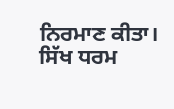ਨਿਰਮਾਣ ਕੀਤਾ। ਸਿੱਖ ਧਰਮ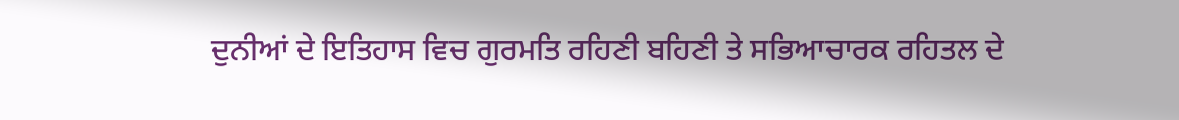ਦੁਨੀਆਂ ਦੇ ਇਤਿਹਾਸ ਵਿਚ ਗੁਰਮਤਿ ਰਹਿਣੀ ਬਹਿਣੀ ਤੇ ਸਭਿਆਚਾਰਕ ਰਹਿਤਲ ਦੇ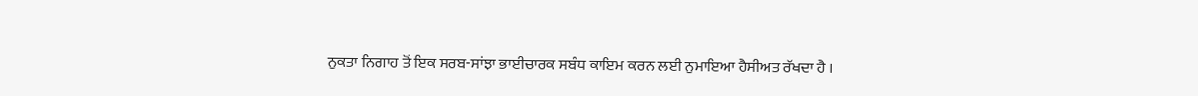ਨੁਕਤਾ ਨਿਗਾਹ ਤੋਂ ਇਕ ਸਰਬ-ਸਾਂਝਾ ਭਾਈਚਾਰਕ ਸਬੰਧ ਕਾਇਮ ਕਰਨ ਲਈ ਨੁਮਾਇਆ ਹੈਸੀਅਤ ਰੱਖਦਾ ਹੈ ।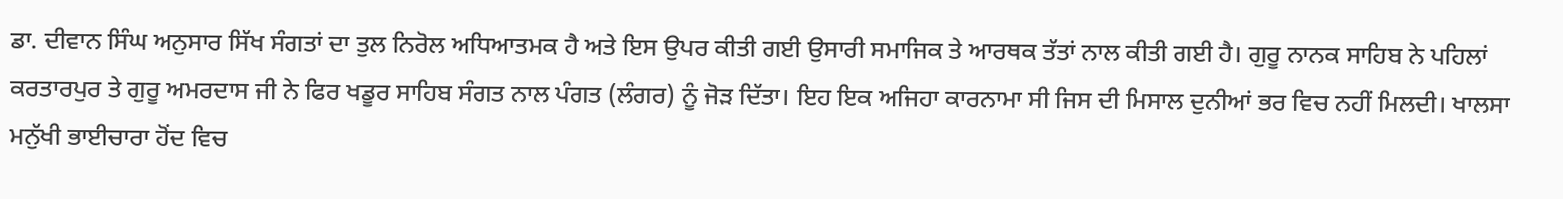ਡਾ. ਦੀਵਾਨ ਸਿੰਘ ਅਨੁਸਾਰ ਸਿੱਖ ਸੰਗਤਾਂ ਦਾ ਤੁਲ ਨਿਰੋਲ ਅਧਿਆਤਮਕ ਹੈ ਅਤੇ ਇਸ ਉਪਰ ਕੀਤੀ ਗਈ ਉਸਾਰੀ ਸਮਾਜਿਕ ਤੇ ਆਰਥਕ ਤੱਤਾਂ ਨਾਲ ਕੀਤੀ ਗਈ ਹੈ। ਗੁਰੂ ਨਾਨਕ ਸਾਹਿਬ ਨੇ ਪਹਿਲਾਂ ਕਰਤਾਰਪੁਰ ਤੇ ਗੁਰੂ ਅਮਰਦਾਸ ਜੀ ਨੇ ਫਿਰ ਖਡੂਰ ਸਾਹਿਬ ਸੰਗਤ ਨਾਲ ਪੰਗਤ (ਲੰਗਰ) ਨੂੰ ਜੋੜ ਦਿੱਤਾ। ਇਹ ਇਕ ਅਜਿਹਾ ਕਾਰਨਾਮਾ ਸੀ ਜਿਸ ਦੀ ਮਿਸਾਲ ਦੁਨੀਆਂ ਭਰ ਵਿਚ ਨਹੀਂ ਮਿਲਦੀ। ਖਾਲਸਾ ਮਨੁੱਖੀ ਭਾਈਚਾਰਾ ਹੋਂਦ ਵਿਚ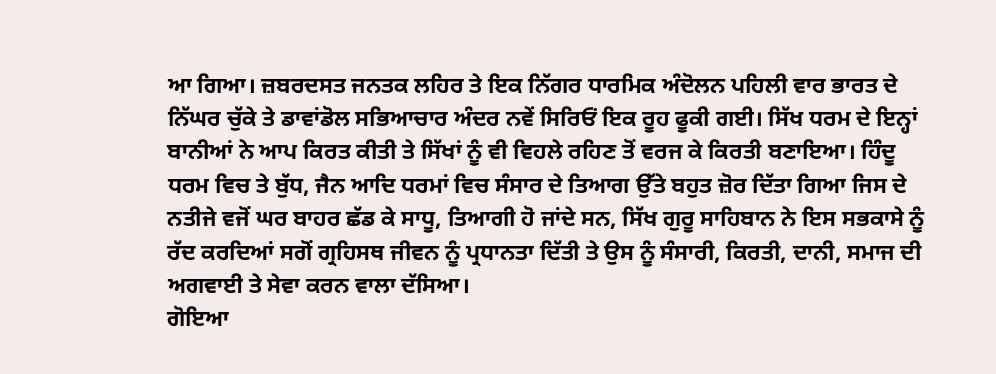ਆ ਗਿਆ। ਜ਼ਬਰਦਸਤ ਜਨਤਕ ਲਹਿਰ ਤੇ ਇਕ ਨਿੱਗਰ ਧਾਰਮਿਕ ਅੰਦੋਲਨ ਪਹਿਲੀ ਵਾਰ ਭਾਰਤ ਦੇ ਨਿੱਘਰ ਚੁੱਕੇ ਤੇ ਡਾਵਾਂਡੋਲ ਸਭਿਆਚਾਰ ਅੰਦਰ ਨਵੇਂ ਸਿਰਿਓਂ ਇਕ ਰੂਹ ਫੂਕੀ ਗਈ। ਸਿੱਖ ਧਰਮ ਦੇ ਇਨ੍ਹਾਂ ਬਾਨੀਆਂ ਨੇ ਆਪ ਕਿਰਤ ਕੀਤੀ ਤੇ ਸਿੱਖਾਂ ਨੂੰ ਵੀ ਵਿਹਲੇ ਰਹਿਣ ਤੋਂ ਵਰਜ ਕੇ ਕਿਰਤੀ ਬਣਾਇਆ। ਹਿੰਦੂ ਧਰਮ ਵਿਚ ਤੇ ਬੁੱਧ, ਜੈਨ ਆਦਿ ਧਰਮਾਂ ਵਿਚ ਸੰਸਾਰ ਦੇ ਤਿਆਗ ਉੱਤੇ ਬਹੁਤ ਜ਼ੋਰ ਦਿੱਤਾ ਗਿਆ ਜਿਸ ਦੇ ਨਤੀਜੇ ਵਜੋਂ ਘਰ ਬਾਹਰ ਛੱਡ ਕੇ ਸਾਧੂ, ਤਿਆਗੀ ਹੋ ਜਾਂਦੇ ਸਨ, ਸਿੱਖ ਗੁਰੂ ਸਾਹਿਬਾਨ ਨੇ ਇਸ ਸਭਕਾਸੇ ਨੂੰ ਰੱਦ ਕਰਦਿਆਂ ਸਗੋਂ ਗ੍ਰਹਿਸਥ ਜੀਵਨ ਨੂੰ ਪ੍ਰਧਾਨਤਾ ਦਿੱਤੀ ਤੇ ਉਸ ਨੂੰ ਸੰਸਾਰੀ, ਕਿਰਤੀ, ਦਾਨੀ, ਸਮਾਜ ਦੀ ਅਗਵਾਈ ਤੇ ਸੇਵਾ ਕਰਨ ਵਾਲਾ ਦੱਸਿਆ।
ਗੋਇਆ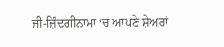ਜੀ-ਜ਼ਿੰਦਗੀਨਾਮਾ ‘ਚ ਆਪਣੇ ਸ਼ੇਅਰਾਂ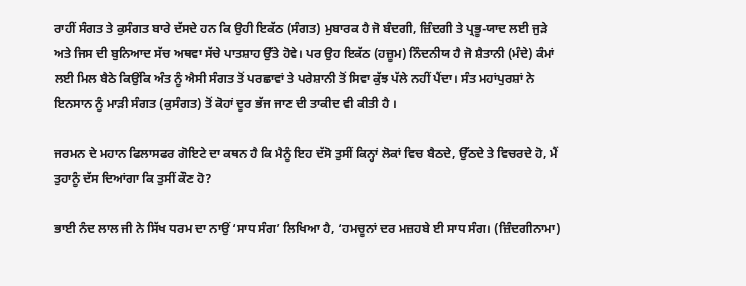ਰਾਹੀਂ ਸੰਗਤ ਤੇ ਕੁਸੰਗਤ ਬਾਰੇ ਦੱਸਦੇ ਹਨ ਕਿ ਉਹੀ ਇਕੱਠ (ਸੰਗਤ) ਮੁਬਾਰਕ ਹੈ ਜੋ ਬੰਦਗੀ, ਜ਼ਿੰਦਗੀ ਤੇ ਪ੍ਰਭੂ-ਯਾਦ ਲਈ ਜੁੜੇ ਅਤੇ ਜਿਸ ਦੀ ਬੁਨਿਆਦ ਸੱਚ ਅਥਵਾ ਸੱਚੇ ਪਾਤਸ਼ਾਹ ਉੱਤੇ ਹੋਵੇ। ਪਰ ਉਹ ਇਕੱਠ (ਹਜ਼ੂਮ) ਨਿੰਦਨੀਯ ਹੈ ਜੋ ਸ਼ੈਤਾਨੀ (ਮੰਦੇ) ਕੰਮਾਂ ਲਈ ਮਿਲ ਬੈਠੇ ਕਿਉਂਕਿ ਅੰਤ ਨੂੰ ਐਸੀ ਸੰਗਤ ਤੋਂ ਪਰਛਾਵਾਂ ਤੇ ਪਰੇਸ਼ਾਨੀ ਤੋਂ ਸਿਵਾ ਕੁੱਝ ਪੱਲੇ ਨਹੀਂ ਪੈਂਦਾ। ਸੰਤ ਮਹਾਂਪੁਰਸ਼ਾਂ ਨੇ ਇਨਸਾਨ ਨੂੰ ਮਾੜੀ ਸੰਗਤ (ਕੁਸੰਗਤ) ਤੋਂ ਕੋਹਾਂ ਦੂਰ ਭੱਜ ਜਾਣ ਦੀ ਤਾਕੀਦ ਵੀ ਕੀਤੀ ਹੈ ।

ਜਰਮਨ ਦੇ ਮਹਾਨ ਫਿਲਾਸਫਰ ਗੋਇਟੇ ਦਾ ਕਥਨ ਹੈ ਕਿ ਮੈਨੂੰ ਇਹ ਦੱਸੋ ਤੁਸੀਂ ਕਿਨ੍ਹਾਂ ਲੋਕਾਂ ਵਿਚ ਬੈਠਦੇ, ਉੱਠਦੇ ਤੇ ਵਿਚਰਦੇ ਹੋ, ਮੈਂ ਤੁਹਾਨੂੰ ਦੱਸ ਦਿਆਂਗਾ ਕਿ ਤੁਸੀਂ ਕੌਣ ਹੋ?

ਭਾਈ ਨੰਦ ਲਾਲ ਜੀ ਨੇ ਸਿੱਖ ਧਰਮ ਦਾ ਨਾਉਂ ‘ਸਾਧ ਸੰਗ’ ਲਿਖਿਆ ਹੈ, ‘ਹਮਚੂਨਾਂ ਦਰ ਮਜ਼ਹਬੇ ਈ ਸਾਧ ਸੰਗ। (ਜ਼ਿੰਦਗੀਨਾਮਾ)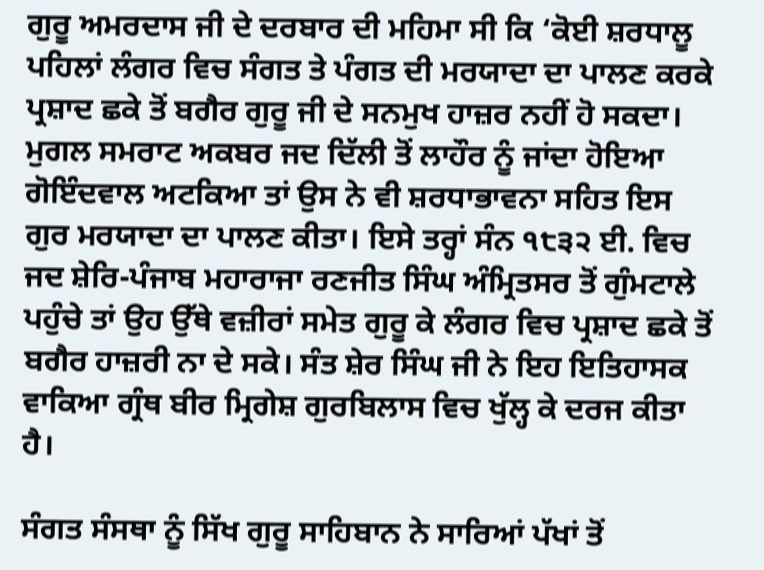ਗੁਰੂ ਅਮਰਦਾਸ ਜੀ ਦੇ ਦਰਬਾਰ ਦੀ ਮਹਿਮਾ ਸੀ ਕਿ ‘ਕੋਈ ਸ਼ਰਧਾਲੂ ਪਹਿਲਾਂ ਲੰਗਰ ਵਿਚ ਸੰਗਤ ਤੇ ਪੰਗਤ ਦੀ ਮਰਯਾਦਾ ਦਾ ਪਾਲਣ ਕਰਕੇ ਪ੍ਰਸ਼ਾਦ ਛਕੇ ਤੋਂ ਬਗੈਰ ਗੁਰੂ ਜੀ ਦੇ ਸਨਮੁਖ ਹਾਜ਼ਰ ਨਹੀਂ ਹੋ ਸਕਦਾ। ਮੁਗਲ ਸਮਰਾਟ ਅਕਬਰ ਜਦ ਦਿੱਲੀ ਤੋਂ ਲਾਹੌਰ ਨੂੰ ਜਾਂਦਾ ਹੋਇਆ ਗੋਇੰਦਵਾਲ ਅਟਕਿਆ ਤਾਂ ਉਸ ਨੇ ਵੀ ਸ਼ਰਧਾਭਾਵਨਾ ਸਹਿਤ ਇਸ ਗੁਰ ਮਰਯਾਦਾ ਦਾ ਪਾਲਣ ਕੀਤਾ। ਇਸੇ ਤਰ੍ਹਾਂ ਸੰਨ ੧੮੩੨ ਈ. ਵਿਚ ਜਦ ਸ਼ੇਰਿ-ਪੰਜਾਬ ਮਹਾਰਾਜਾ ਰਣਜੀਤ ਸਿੰਘ ਅੰਮ੍ਰਿਤਸਰ ਤੋਂ ਗੁੰਮਟਾਲੇ ਪਹੁੰਚੇ ਤਾਂ ਉਹ ਉੱਥੇ ਵਜ਼ੀਰਾਂ ਸਮੇਤ ਗੁਰੂ ਕੇ ਲੰਗਰ ਵਿਚ ਪ੍ਰਸ਼ਾਦ ਛਕੇ ਤੋਂ ਬਗੈਰ ਹਾਜ਼ਰੀ ਨਾ ਦੇ ਸਕੇ। ਸੰਤ ਸ਼ੇਰ ਸਿੰਘ ਜੀ ਨੇ ਇਹ ਇਤਿਹਾਸਕ ਵਾਕਿਆ ਗ੍ਰੰਥ ਬੀਰ ਮ੍ਰਿਗੇਸ਼ ਗੁਰਬਿਲਾਸ ਵਿਚ ਖੁੱਲ੍ਹ ਕੇ ਦਰਜ ਕੀਤਾ ਹੈ।

ਸੰਗਤ ਸੰਸਥਾ ਨੂੰ ਸਿੱਖ ਗੁਰੂ ਸਾਹਿਬਾਨ ਨੇ ਸਾਰਿਆਂ ਪੱਖਾਂ ਤੋਂ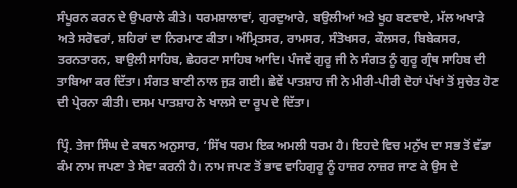ਸੰਪੂਰਨ ਕਰਨ ਦੇ ਉਪਰਾਲੇ ਕੀਤੇ। ਧਰਮਸ਼ਾਲਾਵਾਂ, ਗੁਰਦੁਆਰੇ, ਬਉਲੀਆਂ ਅਤੇ ਖੂਹ ਬਣਵਾਏ, ਮੱਲ ਅਖਾੜੇ ਅਤੇ ਸਰੋਵਰਾਂ, ਸ਼ਹਿਰਾਂ ਦਾ ਨਿਰਮਾਣ ਕੀਤਾ। ਅੰਮ੍ਰਿਤਸਰ, ਰਾਮਸਰ, ਸੰਤੋਖਸਰ, ਕੌਲਸਰ, ਬਿਬੇਕਸਰ, ਤਰਨਤਾਰਨ, ਬਾਉਲੀ ਸਾਹਿਬ, ਛੇਹਰਟਾ ਸਾਹਿਬ ਆਦਿ। ਪੰਜਵੇਂ ਗੁਰੂ ਜੀ ਨੇ ਸੰਗਤ ਨੂੰ ਗੁਰੂ ਗ੍ਰੰਥ ਸਾਹਿਬ ਦੀ ਤਾਬਿਆ ਕਰ ਦਿੱਤਾ। ਸੰਗਤ ਬਾਣੀ ਨਾਲ ਜੁੜ ਗਈ। ਛੇਵੇਂ ਪਾਤਸ਼ਾਹ ਜੀ ਨੇ ਮੀਰੀ-ਪੀਰੀ ਦੋਹਾਂ ਪੱਖਾਂ ਤੋਂ ਸੁਚੇਤ ਹੋਣ ਦੀ ਪ੍ਰੇਰਨਾ ਕੀਤੀ। ਦਸਮ ਪਾਤਸ਼ਾਹ ਨੇ ਖਾਲਸੇ ਦਾ ਰੂਪ ਦੇ ਦਿੱਤਾ।

ਪ੍ਰਿੰ. ਤੇਜਾ ਸਿੰਘ ਦੇ ਕਥਨ ਅਨੁਸਾਰ, ‘ਸਿੱਖ ਧਰਮ ਇਕ ਅਮਲੀ ਧਰਮ ਹੈ। ਇਹਦੇ ਵਿਚ ਮਨੁੱਖ ਦਾ ਸਭ ਤੋਂ ਵੱਡਾ ਕੰਮ ਨਾਮ ਜਪਣਾ ਤੇ ਸੇਵਾ ਕਰਨੀ ਹੈ। ਨਾਮ ਜਪਣ ਤੋਂ ਭਾਵ ਵਾਹਿਗੁਰੂ ਨੂੰ ਹਾਜ਼ਰ ਨਾਜ਼ਰ ਜਾਣ ਕੇ ਉਸ ਦੇ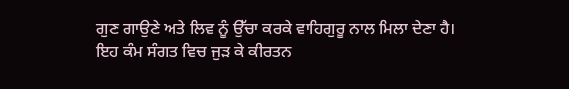ਗੁਣ ਗਾਉਣੇ ਅਤੇ ਲਿਵ ਨੂੰ ਉੱਚਾ ਕਰਕੇ ਵਾਹਿਗੁਰੂ ਨਾਲ ਮਿਲਾ ਦੇਣਾ ਹੈ। ਇਹ ਕੰਮ ਸੰਗਤ ਵਿਚ ਜੁੜ ਕੇ ਕੀਰਤਨ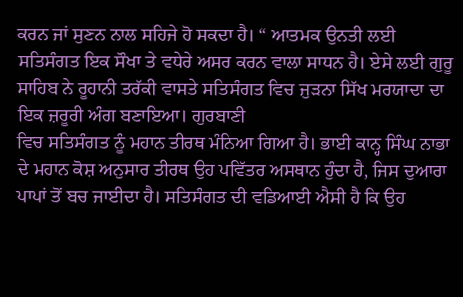ਕਰਨ ਜਾਂ ਸੁਣਨ ਨਾਲ ਸਹਿਜੇ ਹੋ ਸਕਦਾ ਹੈ। “ ਆਤਮਕ ਉਨਤੀ ਲਈ ਸਤਿਸੰਗਤ ਇਕ ਸੌਖਾ ਤੇ ਵਧੇਰੇ ਅਸਰ ਕਰਨ ਵਾਲਾ ਸਾਧਨ ਹੈ। ਏਸੇ ਲਈ ਗੁਰੂ ਸਾਹਿਬ ਨੇ ਰੂਹਾਨੀ ਤਰੱਕੀ ਵਾਸਤੇ ਸਤਿਸੰਗਤ ਵਿਚ ਜੁੜਨਾ ਸਿੱਖ ਮਰਯਾਦਾ ਦਾ ਇਕ ਜ਼ਰੂਰੀ ਅੰਗ ਬਣਾਇਆ। ਗੁਰਬਾਣੀ
ਵਿਚ ਸਤਿਸੰਗਤ ਨੂੰ ਮਹਾਨ ਤੀਰਥ ਮੰਨਿਆ ਗਿਆ ਹੈ। ਭਾਈ ਕਾਨ੍ਹ ਸਿੰਘ ਨਾਭਾ ਦੇ ਮਹਾਨ ਕੋਸ਼ ਅਨੁਸਾਰ ਤੀਰਥ ਉਹ ਪਵਿੱਤਰ ਅਸਥਾਨ ਹੁੰਦਾ ਹੈ, ਜਿਸ ਦੁਆਰਾ ਪਾਪਾਂ ਤੋਂ ਬਚ ਜਾਈਦਾ ਹੈ। ਸਤਿਸੰਗਤ ਦੀ ਵਡਿਆਈ ਐਸੀ ਹੈ ਕਿ ਉਹ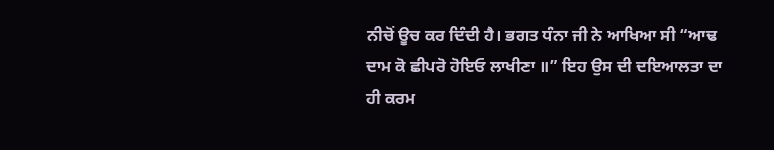ਨੀਚੋਂ ਊਚ ਕਰ ਦਿੰਦੀ ਹੈ। ਭਗਤ ਧੰਨਾ ਜੀ ਨੇ ਆਖਿਆ ਸੀ “ਆਢ ਦਾਮ ਕੋ ਛੀਪਰੋ ਹੋਇਓ ਲਾਖੀਣਾ ॥” ਇਹ ਉਸ ਦੀ ਦਇਆਲਤਾ ਦਾ ਹੀ ਕਰਮ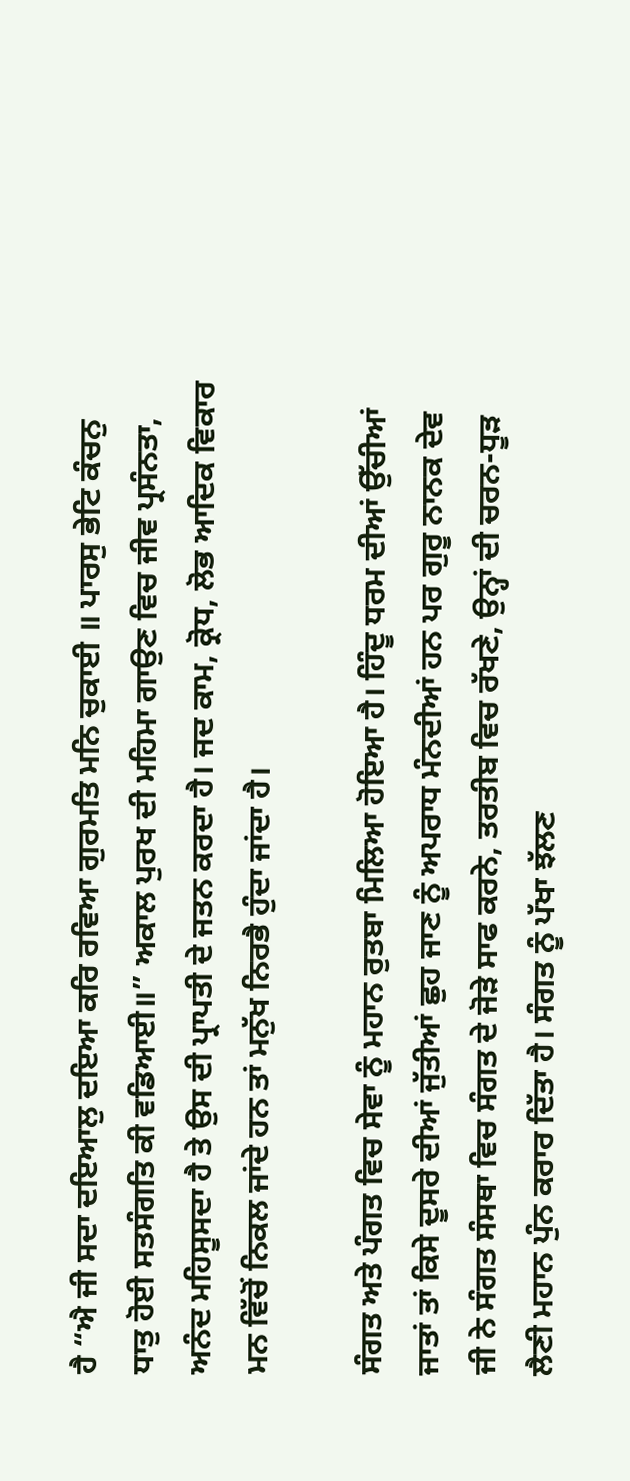ਹੈ “ਐ ਜੀ ਸਦਾ ਦਇਆਲੁ ਦਇਆ ਕਰਿ ਰਵਿਆ ਗੁਰਮਤਿ ਮਨਿ ਚੁਕਾਈ ॥ ਪਾਰਸੁ ਭੇਟਿ ਕੰਚਨੁ ਧਾਤੁ ਹੋਈ ਸਤਸੰਗਤਿ ਕੀ ਵਡਿਆਈ॥” ਅਕਾਲ ਪੁਰਖ ਦੀ ਮਹਿਮਾ ਗਾਉਣ ਵਿਚ ਜੀਵ ਪ੍ਰਸੰਨਤਾ, ਅਨੰਦ ਮਹਿਸੂਸਦਾ ਹੈ ਤੇ ਉਸ ਦੀ ਪ੍ਰਾਪਤੀ ਦੇ ਜਤਨ ਕਰਦਾ ਹੈ। ਜਦ ਕਾਮ, ਕ੍ਰੋਧ, ਲੋਭ ਆਦਿਕ ਵਿਕਾਰ ਮਨ ਵਿੱਚੋਂ ਨਿਕਲ ਜਾਂਦੇ ਹਨ ਤਾਂ ਮਨੁੱਖ ਨਿਰਭੈ ਹੁੰਦਾ ਜਾਂਦਾ ਹੈ।

ਸੰਗਤ ਅਤੇ ਪੰਗਤ ਵਿਚ ਸੇਵਾ ਨੂੰ ਮਹਾਨ ਰੁਤਬਾ ਮਿਲਿਆ ਹੋਇਆ ਹੈ। ਹਿੰਦੂ ਧਰਮ ਦੀਆਂ ਉੱਚੀਆਂ ਜਾਤਾਂ ਤਾਂ ਕਿਸੇ ਦੂਸਰੇ ਦੀਆਂ ਜੁੱਤੀਆਂ ਛੁਹ ਜਾਣ ਨੂੰ ਅਪਰਾਧ ਮੰਨਦੀਆਂ ਹਨ ਪਰ ਗੁਰੂ ਨਾਨਕ ਦੇਵ ਜੀ ਨੇ ਸੰਗਤ ਸੰਸਥਾ ਵਿਚ ਸੰਗਤ ਦੇ ਜੋੜੇ ਸਾਫ ਕਰਨੇ, ਤਰਤੀਬ ਵਿਚ ਰੱਖਣੇ, ਉਨ੍ਹਾਂ ਦੀ ਚਰਨ-ਧੂੜ ਲੈਣੀ ਮਹਾਨ ਪੁੰਨ ਕਰਾਰ ਦਿੱਤਾ ਹੈ। ਸੰਗਤ ਨੂੰ ਪੱਖਾ ਝੱਲਣ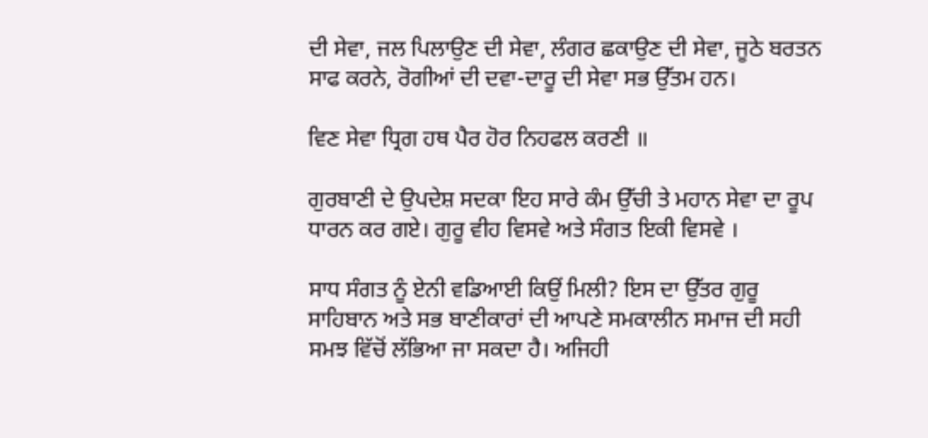ਦੀ ਸੇਵਾ, ਜਲ ਪਿਲਾਉਣ ਦੀ ਸੇਵਾ, ਲੰਗਰ ਛਕਾਉਣ ਦੀ ਸੇਵਾ, ਜੂਠੇ ਬਰਤਨ ਸਾਫ ਕਰਨੇ, ਰੋਗੀਆਂ ਦੀ ਦਵਾ-ਦਾਰੂ ਦੀ ਸੇਵਾ ਸਭ ਉੱਤਮ ਹਨ।

ਵਿਣ ਸੇਵਾ ਧ੍ਰਿਗ ਹਥ ਪੈਰ ਹੋਰ ਨਿਹਫਲ ਕਰਣੀ ॥

ਗੁਰਬਾਣੀ ਦੇ ਉਪਦੇਸ਼ ਸਦਕਾ ਇਹ ਸਾਰੇ ਕੰਮ ਉੱਚੀ ਤੇ ਮਹਾਨ ਸੇਵਾ ਦਾ ਰੂਪ ਧਾਰਨ ਕਰ ਗਏ। ਗੁਰੂ ਵੀਹ ਵਿਸਵੇ ਅਤੇ ਸੰਗਤ ਇਕੀ ਵਿਸਵੇ ।

ਸਾਧ ਸੰਗਤ ਨੂੰ ਏਨੀ ਵਡਿਆਈ ਕਿਉਂ ਮਿਲੀ? ਇਸ ਦਾ ਉੱਤਰ ਗੁਰੂ ਸਾਹਿਬਾਨ ਅਤੇ ਸਭ ਬਾਣੀਕਾਰਾਂ ਦੀ ਆਪਣੇ ਸਮਕਾਲੀਨ ਸਮਾਜ ਦੀ ਸਹੀ ਸਮਝ ਵਿੱਚੋਂ ਲੱਭਿਆ ਜਾ ਸਕਦਾ ਹੈ। ਅਜਿਹੀ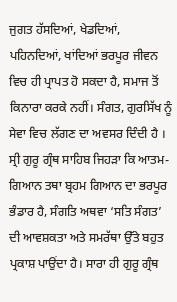ਜੁਗਤ ਹੱਸਦਿਆਂ, ਖੇਡਦਿਆਂ, ਪਹਿਨਦਿਆਂ, ਖਾਂਦਿਆਂ ਭਰਪੂਰ ਜੀਵਨ ਵਿਚ ਹੀ ਪ੍ਰਾਪਤ ਹੋ ਸਕਦਾ ਹੈ, ਸਮਾਜ ਤੋਂ ਕਿਨਾਰਾ ਕਰਕੇ ਨਹੀਂ। ਸੰਗਤ, ਗੁਰਸਿੱਖ ਨੂੰ ਸੇਵਾ ਵਿਚ ਲੱਗਣ ਦਾ ਅਵਸਰ ਦਿੰਦੀ ਹੈ । ਸ੍ਰੀ ਗੁਰੂ ਗ੍ਰੰਥ ਸਾਹਿਬ ਜਿਹੜਾ ਕਿ ਆਤਮ-ਗਿਆਨ ਤਥਾ ਬ੍ਰਹਮ ਗਿਆਨ ਦਾ ਭਰਪੂਰ ਭੰਡਾਰ ਹੈ, ਸੰਗਤਿ ਅਥਵਾ ‘ਸਤਿ ਸੰਗਤ’ ਦੀ ਆਵਸ਼ਕਤਾ ਅਤੇ ਸਮਰੱਥਾ ਉੱਤੇ ਬਹੁਤ ਪ੍ਰਕਾਸ਼ ਪਾਉਂਦਾ ਹੈ। ਸਾਰਾ ਹੀ ਗੁਰੂ ਗ੍ਰੰਥ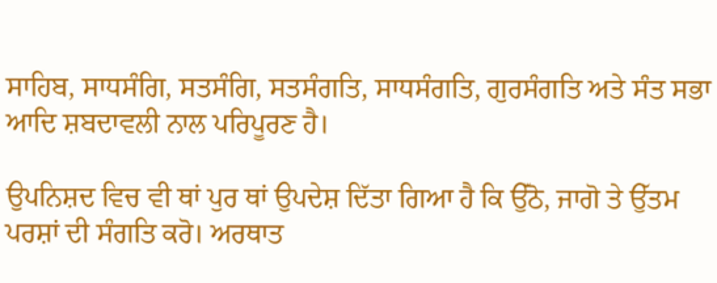ਸਾਹਿਬ, ਸਾਧਸੰਗਿ, ਸਤਸੰਗਿ, ਸਤਸੰਗਤਿ, ਸਾਧਸੰਗਤਿ, ਗੁਰਸੰਗਤਿ ਅਤੇ ਸੰਤ ਸਭਾ ਆਦਿ ਸ਼ਬਦਾਵਲੀ ਨਾਲ ਪਰਿਪੂਰਣ ਹੈ।

ਉਪਨਿਸ਼ਦ ਵਿਚ ਵੀ ਥਾਂ ਪੁਰ ਥਾਂ ਉਪਦੇਸ਼ ਦਿੱਤਾ ਗਿਆ ਹੈ ਕਿ ਉੱਠੋ, ਜਾਗੋ ਤੇ ਉੱਤਮ ਪਰਸ਼ਾਂ ਦੀ ਸੰਗਤਿ ਕਰੋ। ਅਰਥਾਤ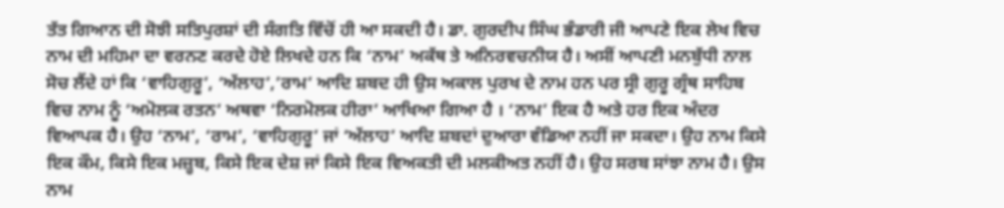ਤੱਤ ਗਿਆਨ ਦੀ ਸੋਝੀ ਸਤਿਪੁਰਸ਼ਾਂ ਦੀ ਸੰਗਤਿ ਵਿੱਚੋਂ ਹੀ ਆ ਸਕਦੀ ਹੈ। ਡਾ. ਗੁਰਦੀਪ ਸਿੰਘ ਭੰਡਾਰੀ ਜੀ ਆਪਣੇ ਇਕ ਲੇਖ ਵਿਚ ਨਾਮ ਦੀ ਮਹਿਮਾ ਦਾ ਵਰਨਣ ਕਰਦੇ ਹੋਏ ਲਿਖਦੇ ਹਨ ਕਿ ‘ਨਾਮ’ ਅਕੱਥ ਤੇ ਅਨਿਰਵਚਨੀਯ ਹੈ। ਅਸੀਂ ਆਪਣੀ ਮਨਬੁੱਧੀ ਨਾਲ ਸੋਚ ਲੈਂਦੇ ਹਾਂ ਕਿ ‘ਵਾਹਿਗੁਰੂ’, ‘ਅੱਲਾਹ’,’ਰਾਮ’ ਆਦਿ ਸ਼ਬਦ ਹੀ ਉਸ ਅਕਾਲ ਪੁਰਖ ਦੇ ਨਾਮ ਹਨ ਪਰ ਸ੍ਰੀ ਗੁਰੂ ਗ੍ਰੰਥ ਸਾਹਿਬ ਵਿਚ ਨਾਮ ਨੂੰ ‘ਅਮੋਲਕ ਰਤਨ’ ਅਥਵਾ ‘ਨਿਰਮੋਲਕ ਹੀਰਾ’ ਆਖਿਆ ਗਿਆ ਹੈ । ‘ਨਾਮ’ ਇਕ ਹੈ ਅਤੇ ਹਰ ਇਕ ਅੰਦਰ ਵਿਆਪਕ ਹੈ। ਉਹ ‘ਨਾਮ’, ‘ਰਾਮ’, ‘ਵਾਹਿਗੁਰੂ’ ਜਾਂ ‘ਅੱਲਾਹ’ ਆਦਿ ਸ਼ਬਦਾਂ ਦੁਆਰਾ ਵੰਡਿਆ ਨਹੀਂ ਜਾ ਸਕਦਾ। ਉਹ ਨਾਮ ਕਿਸੇ ਇਕ ਕੌਮ, ਕਿਸੇ ਇਕ ਮਜ਼੍ਹਬ, ਕਿਸੇ ਇਕ ਦੇਸ਼ ਜਾਂ ਕਿਸੇ ਇਕ ਵਿਅਕਤੀ ਦੀ ਮਲਕੀਅਤ ਨਹੀਂ ਹੈ। ਉਹ ਸਰਬ ਸਾਂਝਾ ਨਾਮ ਹੈ। ਉਸ ਨਾਮ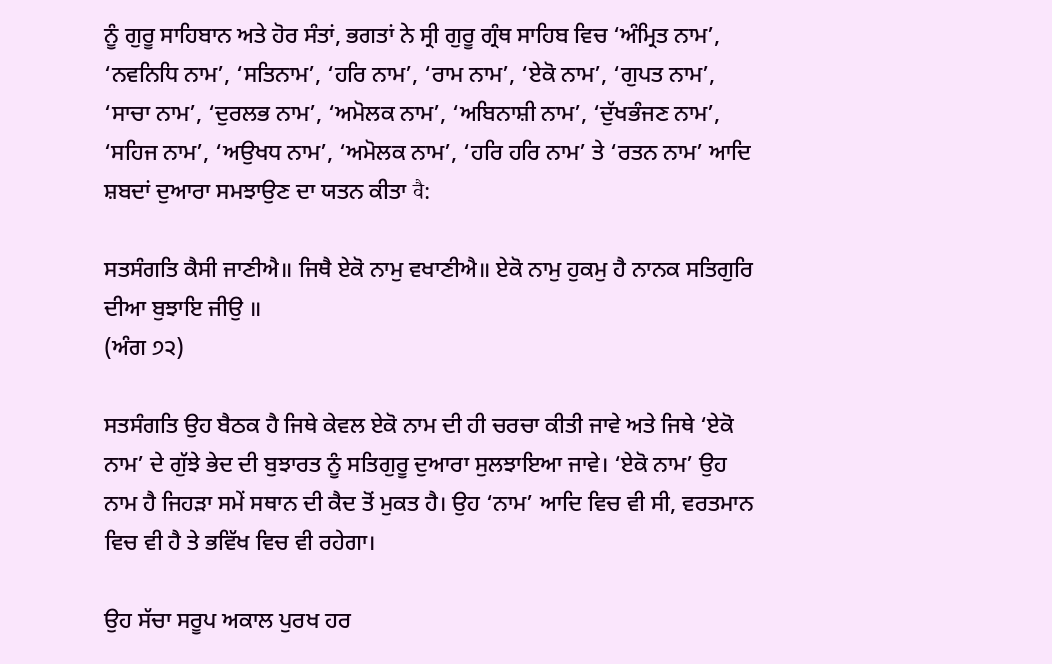ਨੂੰ ਗੁਰੂ ਸਾਹਿਬਾਨ ਅਤੇ ਹੋਰ ਸੰਤਾਂ, ਭਗਤਾਂ ਨੇ ਸ੍ਰੀ ਗੁਰੂ ਗ੍ਰੰਥ ਸਾਹਿਬ ਵਿਚ ‘ਅੰਮ੍ਰਿਤ ਨਾਮ’, ‘ਨਵਨਿਧਿ ਨਾਮ’, ‘ਸਤਿਨਾਮ’, ‘ਹਰਿ ਨਾਮ’, ‘ਰਾਮ ਨਾਮ’, ‘ਏਕੋ ਨਾਮ’, ‘ਗੁਪਤ ਨਾਮ’, ‘ਸਾਚਾ ਨਾਮ’, ‘ਦੁਰਲਭ ਨਾਮ’, ‘ਅਮੋਲਕ ਨਾਮ’, ‘ਅਬਿਨਾਸ਼ੀ ਨਾਮ’, ‘ਦੁੱਖਭੰਜਣ ਨਾਮ’, ‘ਸਹਿਜ ਨਾਮ’, ‘ਅਉਖਧ ਨਾਮ’, ‘ਅਮੋਲਕ ਨਾਮ’, ‘ਹਰਿ ਹਰਿ ਨਾਮ’ ਤੇ ‘ਰਤਨ ਨਾਮ’ ਆਦਿ ਸ਼ਬਦਾਂ ਦੁਆਰਾ ਸਮਝਾਉਣ ਦਾ ਯਤਨ ਕੀਤਾ वै:

ਸਤਸੰਗਤਿ ਕੈਸੀ ਜਾਣੀਐ॥ ਜਿਥੈ ਏਕੋ ਨਾਮੁ ਵਖਾਣੀਐ॥ ਏਕੋ ਨਾਮੁ ਹੁਕਮੁ ਹੈ ਨਾਨਕ ਸਤਿਗੁਰਿ ਦੀਆ ਬੁਝਾਇ ਜੀਉ ॥
(ਅੰਗ ੭੨)

ਸਤਸੰਗਤਿ ਉਹ ਬੈਠਕ ਹੈ ਜਿਥੇ ਕੇਵਲ ਏਕੋ ਨਾਮ ਦੀ ਹੀ ਚਰਚਾ ਕੀਤੀ ਜਾਵੇ ਅਤੇ ਜਿਥੇ ‘ਏਕੋ ਨਾਮ’ ਦੇ ਗੁੱਝੇ ਭੇਦ ਦੀ ਬੁਝਾਰਤ ਨੂੰ ਸਤਿਗੁਰੂ ਦੁਆਰਾ ਸੁਲਝਾਇਆ ਜਾਵੇ। ‘ਏਕੋ ਨਾਮ’ ਉਹ ਨਾਮ ਹੈ ਜਿਹੜਾ ਸਮੇਂ ਸਥਾਨ ਦੀ ਕੈਦ ਤੋਂ ਮੁਕਤ ਹੈ। ਉਹ ‘ਨਾਮ’ ਆਦਿ ਵਿਚ ਵੀ ਸੀ, ਵਰਤਮਾਨ ਵਿਚ ਵੀ ਹੈ ਤੇ ਭਵਿੱਖ ਵਿਚ ਵੀ ਰਹੇਗਾ।

ਉਹ ਸੱਚਾ ਸਰੂਪ ਅਕਾਲ ਪੁਰਖ ਹਰ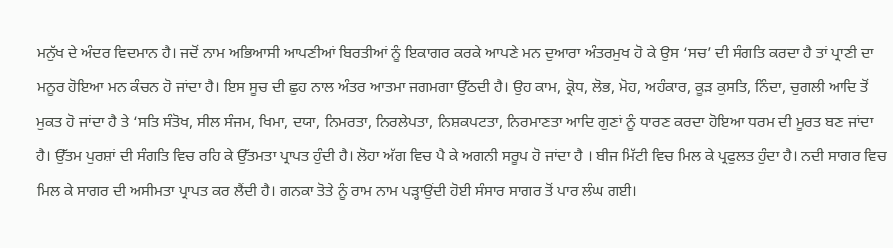ਮਨੁੱਖ ਦੇ ਅੰਦਰ ਵਿਦਮਾਨ ਹੈ। ਜਦੋਂ ਨਾਮ ਅਭਿਆਸੀ ਆਪਣੀਆਂ ਬਿਰਤੀਆਂ ਨੂੰ ਇਕਾਗਰ ਕਰਕੇ ਆਪਣੇ ਮਨ ਦੁਆਰਾ ਅੰਤਰਮੁਖ ਹੋ ਕੇ ਉਸ ‘ਸਚ’ ਦੀ ਸੰਗਤਿ ਕਰਦਾ ਹੈ ਤਾਂ ਪ੍ਰਾਣੀ ਦਾ ਮਨੂਰ ਹੋਇਆ ਮਨ ਕੰਚਨ ਹੋ ਜਾਂਦਾ ਹੈ। ਇਸ ਸੂਚ ਦੀ ਛੁਹ ਨਾਲ ਅੰਤਰ ਆਤਮਾ ਜਗਮਗਾ ਉੱਠਦੀ ਹੈ। ਉਹ ਕਾਮ, ਕ੍ਰੋਧ, ਲੋਭ, ਮੋਹ, ਅਹੰਕਾਰ, ਕੂੜ ਕੁਸਤਿ, ਨਿੰਦਾ, ਚੁਗਲੀ ਆਦਿ ਤੋਂ ਮੁਕਤ ਹੋ ਜਾਂਦਾ ਹੈ ਤੇ ‘ਸਤਿ ਸੰਤੋਖ, ਸੀਲ ਸੰਜਮ, ਖਿਮਾ, ਦਯਾ, ਨਿਮਰਤਾ, ਨਿਰਲੇਪਤਾ, ਨਿਸ਼ਕਪਟਤਾ, ਨਿਰਮਾਣਤਾ ਆਦਿ ਗੁਣਾਂ ਨੂੰ ਧਾਰਣ ਕਰਦਾ ਹੋਇਆ ਧਰਮ ਦੀ ਮੂਰਤ ਬਣ ਜਾਂਦਾ ਹੈ। ਉੱਤਮ ਪੁਰਸ਼ਾਂ ਦੀ ਸੰਗਤਿ ਵਿਚ ਰਹਿ ਕੇ ਉੱਤਮਤਾ ਪ੍ਰਾਪਤ ਹੁੰਦੀ ਹੈ। ਲੋਹਾ ਅੱਗ ਵਿਚ ਪੈ ਕੇ ਅਗਨੀ ਸਰੂਪ ਹੋ ਜਾਂਦਾ ਹੈ । ਬੀਜ ਮਿੱਟੀ ਵਿਚ ਮਿਲ ਕੇ ਪ੍ਰਫੁਲਤ ਹੁੰਦਾ ਹੈ। ਨਦੀ ਸਾਗਰ ਵਿਚ ਮਿਲ ਕੇ ਸਾਗਰ ਦੀ ਅਸੀਮਤਾ ਪ੍ਰਾਪਤ ਕਰ ਲੈਂਦੀ ਹੈ। ਗਨਕਾ ਤੋਤੇ ਨੂੰ ਰਾਮ ਨਾਮ ਪੜ੍ਹਾਉਂਦੀ ਹੋਈ ਸੰਸਾਰ ਸਾਗਰ ਤੋਂ ਪਾਰ ਲੰਘ ਗਈ।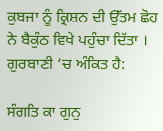ਕੁਬਜਾ ਨੂੰ ਕ੍ਰਿਸ਼ਨ ਦੀ ਉੱਤਮ ਛੋਹ ਨੇ ਬੈਕੁੰਠ ਵਿਖੇ ਪਹੁੰਚਾ ਦਿੱਤਾ । ਗੁਰਬਾਣੀ ‘ਚ ਅੰਕਿਤ ਹੈ:

ਸੰਗਤਿ ਕਾ ਗੁਨੁ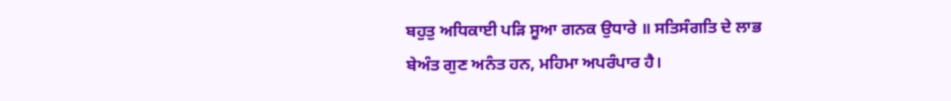ਬਹੁਤੁ ਅਧਿਕਾਈ ਪੜਿ ਸੂਆ ਗਨਕ ਉਧਾਰੇ ॥ ਸਤਿਸੰਗਤਿ ਦੇ ਲਾਭ ਬੇਅੰਤ ਗੁਣ ਅਨੰਤ ਹਨ, ਮਹਿਮਾ ਅਪਰੰਪਾਰ ਹੈ।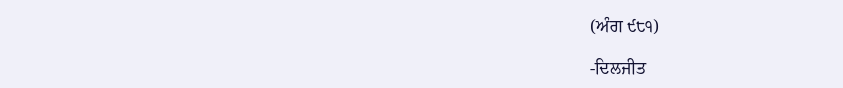(ਅੰਗ ੯੮੧)

-ਦਿਲਜੀਤ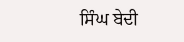ਸਿੰਘ ਬੇਦੀ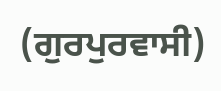(ਗੁਰਪੁਰਵਾਸੀ)